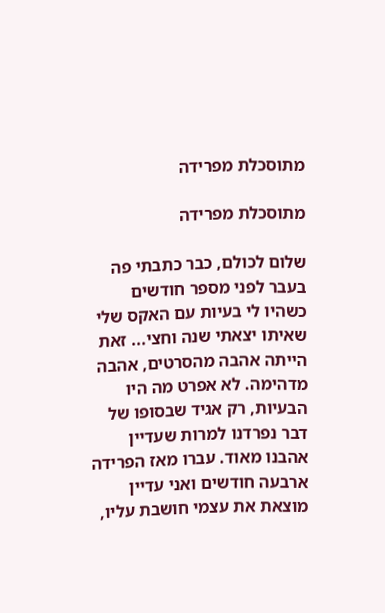מתוסכלת מפרידה

מתוסכלת מפרידה

שלום לכולם, כבר כתבתי פה בעבר לפני מספר חודשים כשהיו לי בעיות עם האקס שלי שאיתו יצאתי שנה וחצי... זאת הייתה אהבה מהסרטים, אהבה מדהימה. לא אפרט מה היו הבעיות, רק אגיד שבסופו של דבר נפרדנו למרות שעדיין אהבנו מאוד. עברו מאז הפרידה ארבעה חודשים ואני עדיין מוצאת את עצמי חושבת עליו,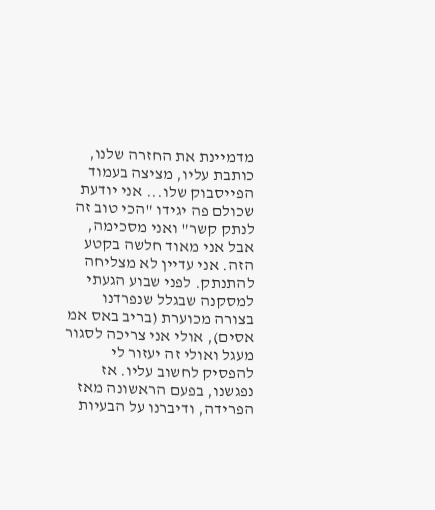מדמיינת את החזרה שלנו, כותבת עליו, מציצה בעמוד הפייסבוק שלו... אני יודעת שכולם פה יגידו "הכי טוב זה לנתק קשר" ואני מסכימה, אבל אני מאוד חלשה בקטע הזה. אני עדיין לא מצליחה להתנתק. לפני שבוע הגעתי למסקנה שבגלל שנפרדנו בצורה מכוערת (בריב באס אמ אסים), אולי אני צריכה לסגור מעגל ואולי זה יעזור לי להפסיק לחשוב עליו. אז נפגשנו, בפעם הראשונה מאז הפרידה, ודיברנו על הבעיות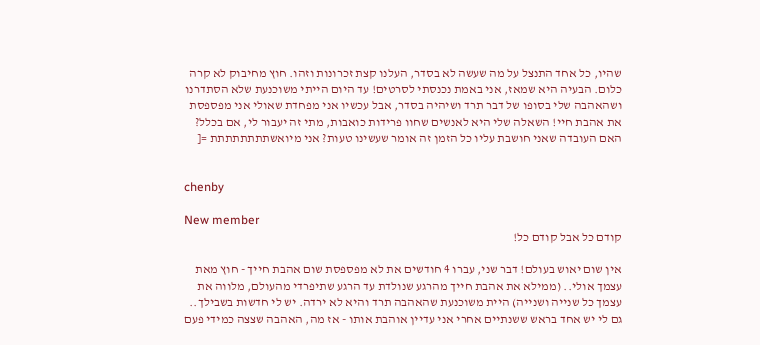שהיו, כל אחד התנצל על מה שעשה לא בסדר, העלנו קצת זכרונות וזהו. חוץ מחיבוק לא קרה כלום. הבעיה היא שמאז, אני באמת נכנסתי לסרטים! עד היום הייתי משוכנעת שלא הסתדרנו ושהאהבה שלי בסופו של דבר תרד ושיהיה בסדר, אבל עכשיו אני מפחדת שאולי אני מפספסת את אהבת חיי! השאלה שלי היא לאנשים שחוו פרידות כואבות, מתי זה יעבור לי, אם בכלל? האם העובדה שאני חושבת עליו כל הזמן זה אומר שעשינו טעות? אני מיואשתתתתתתתת =[


chenby

New member
קודם כל אבל קודם כל!

אין שום יאוש בעולם! דבר שני, עברו 4 חודשים את לא מפספסת שום אהבת חייך - חוץ מאת עצמך אולי.. (ממילא את אהבת חייך מהרגע שנולדת עד הרגע שתיפרדי מהעולם, מלווה את עצמך כל שנייה ושנייה) היית משוכנעת שהאהבה תרד והיא לא ירדה. יש לי חדשות בשבילך.. גם לי יש אחד בראש ששנתיים אחרי אני עדיין אוהבת אותו - אז מה, האהבה שצצה כמידי פעם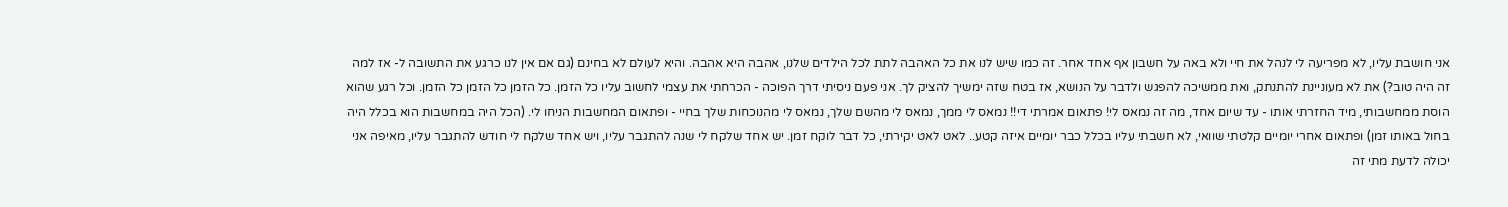אני חושבת עליו, לא מפריעה לי לנהל את חיי ולא באה על חשבון אף אחד אחר. זה כמו שיש לנו את כל האהבה לתת לכל הילדים שלנו, אהבה היא אהבה. והיא לעולם לא בחינם (גם אם אין לנו כרגע את התשובה ל- אז למה זה היה טוב?) את לא מעוניינת להתנתק, ואת ממשיכה להפגש ולדבר על הנושא, אז בטח שזה ימשיך להציק לך. אני פעם ניסיתי דרך הפוכה - הכרחתי את עצמי לחשוב עליו כל הזמן. כל הזמן כל הזמן כל הזמן. וכל רגע שהוא הוסת ממחשבותי, מיד החזרתי אותו - עד שיום אחד, מה זה נמאס לי! פתאום אמרתי די!! נמאס לי ממך, נמאס לי מהשם שלך, נמאס לי מהנוכחות שלך בחיי - ופתאום המחשבות הניחו לי. (הכל היה במחשבות הוא בכלל היה בחול באותו זמן) ופתאום אחרי יומיים קלטתי שוואי, לא חשבתי עליו בכלל כבר יומיים איזה קטע.. לאט לאט יקירתי, כל דבר לוקח זמן. יש אחד שלקח לי שנה להתגבר עליו, ויש אחד שלקח לי חודש להתגבר עליו, מאיפה אני יכולה לדעת מתי זה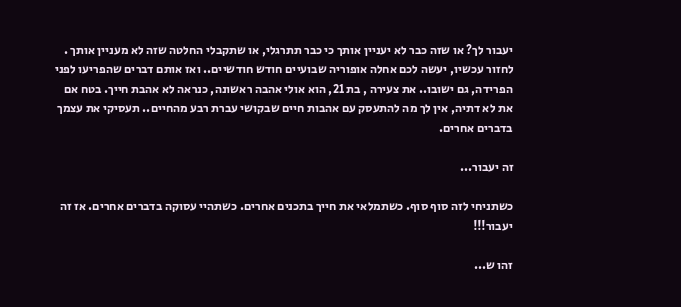יעבור לך? או שזה כבר לא יעניין אותך כי כבר תתרגלי, או שתקבלי החלטה שזה לא מעניין אותך . לחזור עכשיו, יעשה לכם אחלה אופוריה שבועיים חודש חודשיים.. ואז אותם דברים שהפריעו לפני הפרידה, גם ישובו.. את צעירה , בת 21, הוא אולי אהבה ראשונה, כנראה לא אהבת חייך. בטח אם את לא דתיה, אין לך מה להתעסק עם אהבות חיים שבקושי עברת רבע מהחיים.. תעסיקי את עצמך בדברים אחרים.

זה יעבור...

כשתניחי לזה סוף סוף. כשתמלאי את חייך בתכנים אחרים. כשתהיי עסוקה בדברים אחרים. אז זה יעבור!!!

זהו ש...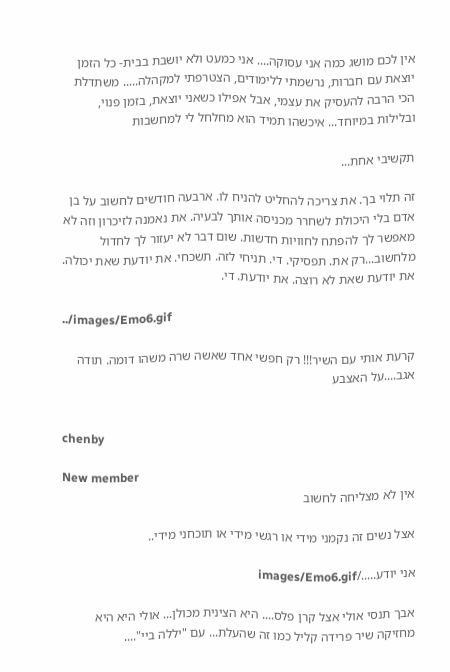אין לכם מושג כמה אני עסוקה.... אני כמעט ולא יושבת בבית- כל הזמן יוצאת עם חברות, נרשמתי ללימודים, הצטרפתי למקהלה..... משתדלת הכי הרבה להעסיק את עצמי, אבל אפילו כשאני יוצאת, בזמן פנוי, ובלילות במיוחד... איכשהו תמיד הוא מחלחל לי למחשבות

תקשיבי אחת...

זה תלוי בך. את צריכה להחליט להניח לו. ארבעה חודשים לחשוב על בן אדם בלי היכולת לשחרר מכניסה אותך לבעיה. את נאמנה לזיכרון וזה לא מאפשר לך להפתח לחוויות חדשות. שום דבר לא יעזור לך לחדול מלחשוב...רק את. תפסיקי. די. תניחי לזה. תשכחי. את יודעת שאת יכולה. את יודעת שאת לא רוצה. את יודעת. די.

../images/Emo6.gif

קרעת אותי עם השיר!!! רק חפשי אחד שאשה שרה משהו דומה. תודה אגב....על האצבע


chenby

New member
אין לא מצליחה לחשוב

אצל נשים זה נקמני מידי או רגשי מידי או תוכחני מידי..

אני יודע...../images/Emo6.gif

אבך תנסי אולי אצל קרן פלס.... היא הצינית מכולן... אולי היא היא מחזיקה שיר פרידה קליל כמו זה שהעלת... עם "יללה ביי"....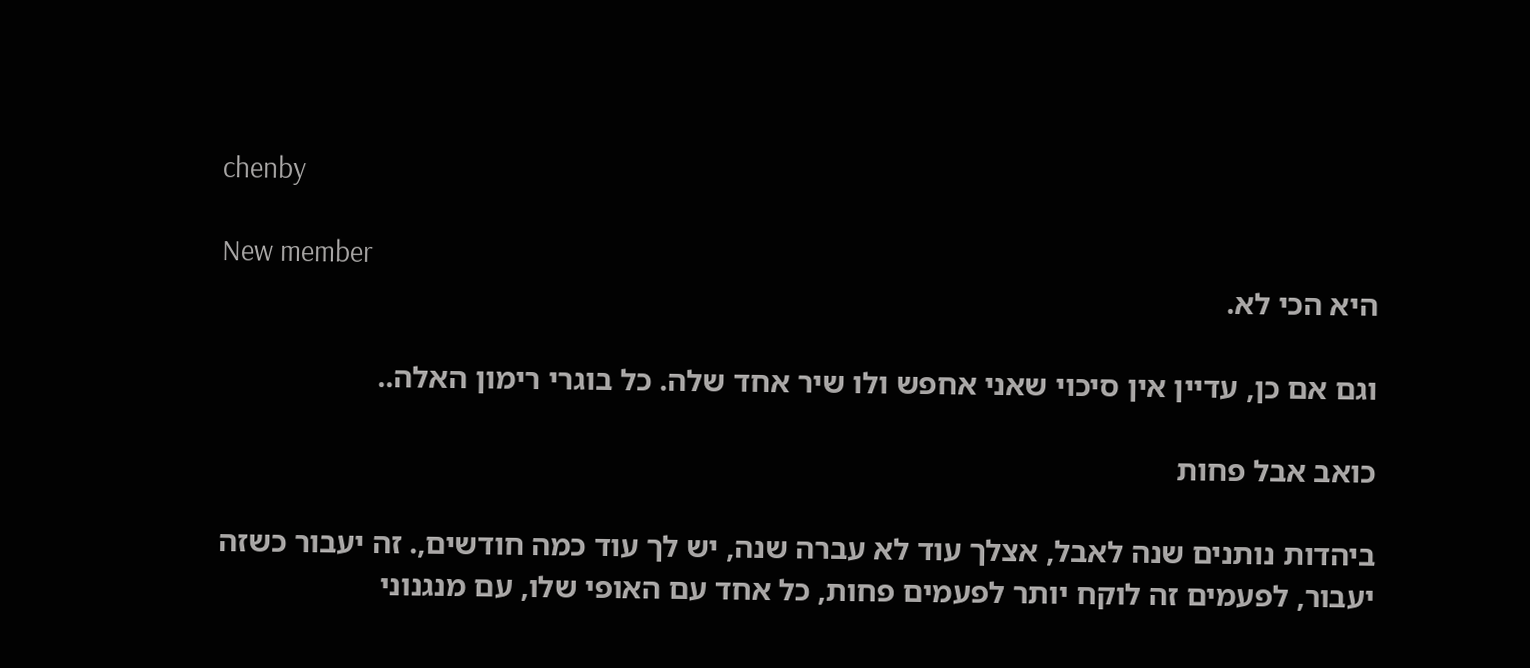chenby

New member
היא הכי לא.

וגם אם כן, עדיין אין סיכוי שאני אחפש ולו שיר אחד שלה. כל בוגרי רימון האלה..

כואב אבל פחות

ביהדות נותנים שנה לאבל, אצלך עוד לא עברה שנה, יש לך עוד כמה חודשים,. זה יעבור כשזה יעבור, לפעמים זה לוקח יותר לפעמים פחות, כל אחד עם האופי שלו, עם מנגנוני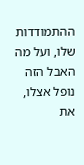ההתמודדות שלו, ועל מה האבל הזה נופל אצלו, את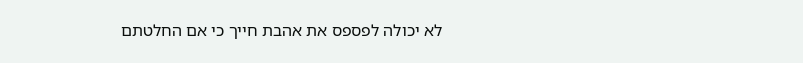לא יכולה לפספס את אהבת חייך כי אם החלטתם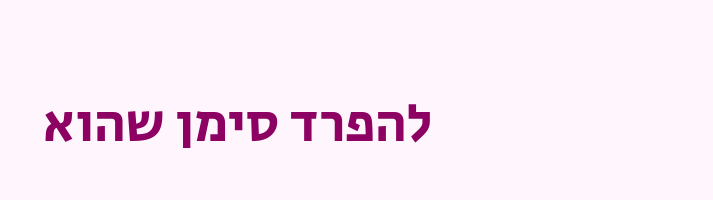להפרד סימן שהוא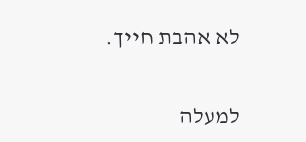לא אהבת חייך.

למעלה